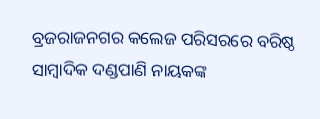ବ୍ରଜରାଜନଗର କଲେଜ ପରିସରରେ ବରିଷ୍ଠ ସାମ୍ବାଦିକ ଦଣ୍ଡପାଣି ନାୟକଙ୍କ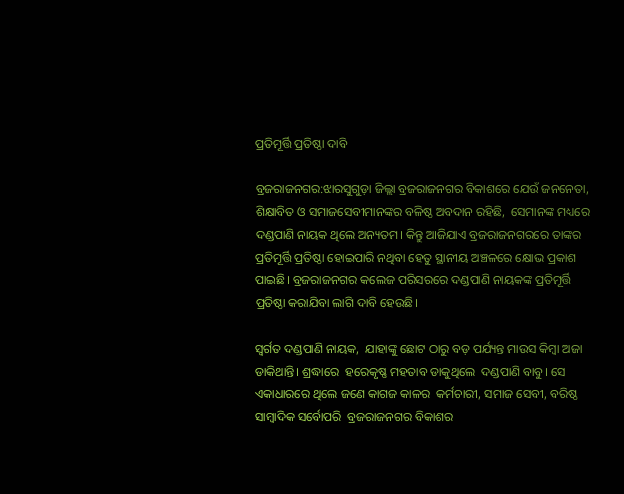ପ୍ରତିମୂର୍ତ୍ତି ପ୍ରତିଷ୍ଠା ଦାବି

ବ୍ରଜରାଜନଗର:ଝାରସୁଗୁଡ଼ା ଜିଲ୍ଲା ବ୍ରଜରାଜନଗର ବିକାଶରେ ଯେଉଁ ଜନନେତା, ଶିକ୍ଷାବିତ ଓ ସମାଜସେବୀମାନଙ୍କର ବଳିଷ୍ଠ ଅବଦାନ ରହିଛି,  ସେମାନଙ୍କ ମଧ୍ୟରେ ଦଣ୍ଡପାଣି ନାୟକ ଥିଲେ ଅନ୍ୟତମ। କିନ୍ତୁ ଆଜିଯାଏ ବ୍ରଜରାଜନଗରରେ ତାଙ୍କର ପ୍ରତିମୂର୍ତ୍ତି ପ୍ରତିଷ୍ଠା ହୋଇପାରି ନଥିବା ହେତୁ ସ୍ଥାନୀୟ ଅଞ୍ଚଳରେ କ୍ଷୋଭ ପ୍ରକାଶ ପାଇଛି। ବ୍ରଜରାଜନଗର କଲେଜ ପରିସରରେ ଦଣ୍ଡପାଣି ନାୟକଙ୍କ ପ୍ରତିମୂର୍ତ୍ତି ପ୍ରତିଷ୍ଠା କରାଯିବା ଲାଗି ଦାବି ହେଉଛି। ‌

ସ୍ୱର୍ଗତ ଦଣ୍ଡପାଣି ନାୟକ,  ଯାହାଙ୍କୁ ଛୋଟ ଠାରୁ ବଡ଼ ପର୍ଯ୍ୟନ୍ତ ମାଉସ କିମ୍ବା ଅଜା ଡାକିଥାନ୍ତି। ଶ୍ରଦ୍ଧାରେ  ହରେକୃଷ୍ଣ ମହତାବ ଡାକୁଥିଲେ  ଦଣ୍ଡପାଣି ବାବୁ। ସେ ଏକାଧାରରେ ଥିଲେ ଜଣେ କାଗଜ କାଳର  କର୍ମଚାରୀ, ସମାଜ ସେବୀ, ବରିଷ୍ଠ ସାମ୍ବାଦିକ ସର୍ବୋପରି  ବ୍ରଜରାଜନଗର ବିକାଶର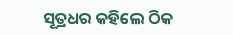ସୂତ୍ରଧର କହିଲେ ଠିକ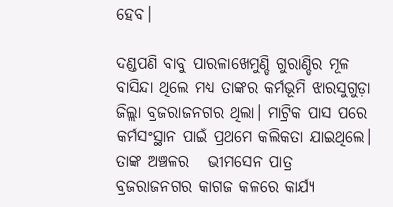ହେବ।

ଦଣ୍ଡପଣି ବାବୁ ପାରଳାଖେମୁଣ୍ଡି ଗୁରାଣ୍ଡିର ମୂଳ ବାସିନ୍ଦା ଥିଲେ ମଧ୍ୟ ତାଙ୍କର କର୍ମଭୂମି ଝାରସୁଗୁଡ଼ା ଜିଲ୍ଲା ବ୍ରଜରାଜନଗର ଥିଲା। ମାଟ୍ରିକ ପାସ ପରେ  କର୍ମସଂସ୍ଥାନ ପାଇଁ ପ୍ରଥମେ କଲିକତା ଯାଇଥିଲେ।  ତାଙ୍କ ଅଞ୍ଚଳର   ଭୀମସେନ ପାତ୍ର  ବ୍ରଜରାଜନଗର କାଗଜ କଳରେ କାର୍ଯ୍ୟ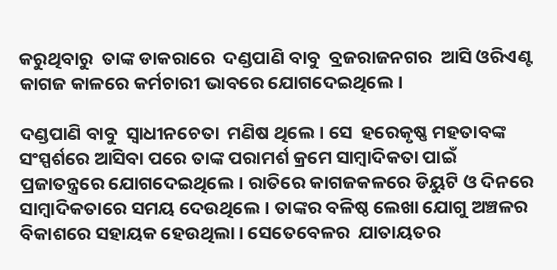କରୁଥିବାରୁ  ତାଙ୍କ ଡାକରାରେ  ଦଣ୍ଡପାଣି ବାବୁ  ବ୍ରଜରାଜନଗର  ଆସି ଓରିଏଣ୍ଟ କାଗଜ କାଳରେ କର୍ମଚାରୀ ଭାବରେ ଯୋଗଦେଇଥିଲେ।

ଦଣ୍ଡପାଣି ବାବୁ  ସ୍ୱାଧୀନଚେତା  ମଣିଷ ଥିଲେ। ସେ  ହରେକୃଷ୍ଣ ମହତାବଙ୍କ ସଂସ୍ପର୍ଶରେ ଆସିବା ପରେ ତାଙ୍କ ପରାମର୍ଶ କ୍ରମେ ସାମ୍ବାଦିକତା ପାଇଁ   ପ୍ରଜାତନ୍ତ୍ରରେ ଯୋଗଦେଇଥିଲେ। ରାତିରେ କାଗଜକଳରେ ଡିୟୁଟି ଓ ଦିନରେ ସାମ୍ବାଦିକତାରେ ସମୟ ଦେଉଥିଲେ। ତାଙ୍କର ବଳିଷ୍ଠ ଲେଖା ଯୋଗୁ ଅଞ୍ଚଳର ବିକାଶରେ ସହାୟକ ହେଉଥିଲା। ସେତେବେଳର  ଯାତାୟତର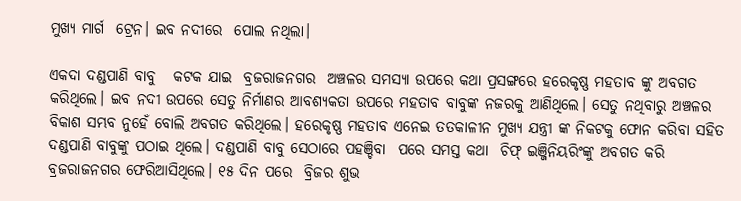ମୁଖ୍ୟ ମାର୍ଗ  ଟ୍ରେନ। ଇବ ନଦୀରେ  ପୋଲ ନଥିଲା।

ଏକଦା ଦଣ୍ଡପାଣି ବାବୁ   କଟକ ଯାଇ  ବ୍ରଜରାଜନଗର  ଅଞ୍ଚଳର ସମସ୍ୟା ଉପରେ କଥା ପ୍ରସଙ୍ଗରେ ହରେକୃଷ୍ଣ ମହତାବ ଙ୍କୁ ଅବଗତ କରିଥିଲେ। ଇବ ନଦୀ ଉପରେ ସେତୁ ନିର୍ମାଣର ଆବଶ୍ୟକତା ଉପରେ ମହତାବ ବାବୁଙ୍କ ନଜରକୁ ଆଣିଥିଲେ। ସେତୁ ନଥିବାରୁ ଅଞ୍ଚଳର ବିକାଶ ସମ୍ଭବ ନୁହେଁ ବୋଲି ଅବଗତ କରିଥିଲେ। ହରେକୃଷ୍ଣ ମହତାବ ଏନେଇ ତତକାଳୀନ ମୁଖ୍ୟ ଯନ୍ତ୍ରୀ ଙ୍କ ନିକଟକୁ ଫୋନ କରିବା ସହିତ ଦଣ୍ଡପାଣି ବାବୁଙ୍କୁ ପଠାଇ ଥିଲେ। ଦଣ୍ଡପାଣି ବାବୁ ସେଠାରେ ପହଞ୍ଚିବା  ପରେ ସମସ୍ତ କଥା  ଚିଫ୍ ଇଞ୍ଜିନିୟରିଂଙ୍କୁ ଅବଗତ କରି ବ୍ରଜରାଜନଗର ଫେରିଆସିଥିଲେ। ୧୫ ଦିନ ପରେ  ବ୍ରିଜର ଶୁଭ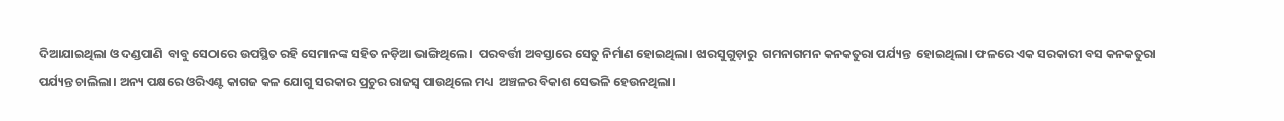ଦିଆଯାଇଥିଲା ଓ ଦଣ୍ଡପାଣି  ବାବୁ ସେଠାରେ ଉପସ୍ଥିତ ରହି ସେମାନଙ୍କ ସହିତ ନଡ଼ିଆ ଭାଙ୍ଗିଥିଲେ।  ପରବର୍ତ୍ତୀ ଅବସ୍ତାରେ ସେତୁ ନିର୍ମାଣ ହୋଇଥିଲା। ଝାରସୁଗୁଡ଼ାରୁ  ଗମନାଗମନ କନକତୁରା ପର୍ଯ୍ୟନ୍ତ  ହୋଇଥିଲା। ଫଳରେ ଏକ ସରକାରୀ ବସ କନକତୁରା ପର୍ଯ୍ୟନ୍ତ ଚାଲିଲା। ଅନ୍ୟ ପକ୍ଷରେ ଓରିଏଣ୍ଟ କାଗଜ କଳ ଯୋଗୁ ସରକାର ପ୍ରଚୁର ରାଜସ୍ୱ ପାଉଥିଲେ ମଧ୍ୟ  ଅଞ୍ଚଳର ବିକାଶ ସେଭଳି ହେଉନଥିଲା।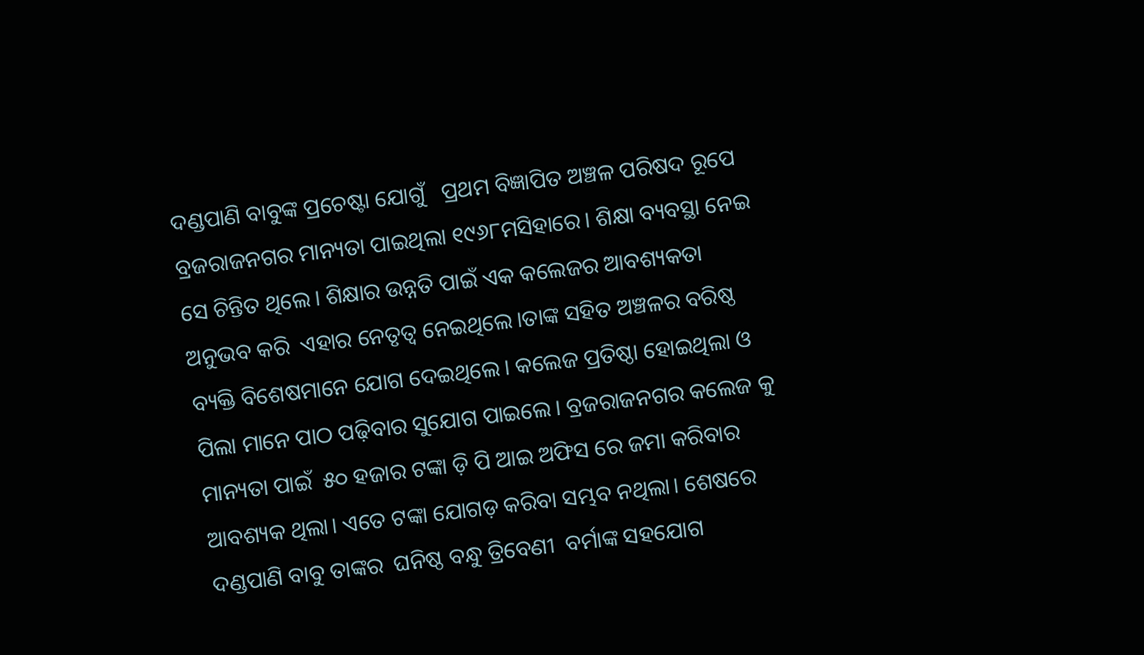ଦଣ୍ଡପାଣି ବାବୁଙ୍କ ପ୍ରଚେଷ୍ଟା ଯୋଗୁଁ   ପ୍ରଥମ ବିଜ୍ଞାପିତ ଅଞ୍ଚଳ ପରିଷଦ ରୂପେ ବ୍ରଜରାଜନଗର ମାନ୍ୟତା ପାଇଥିଲା ୧୯୬୮ମସିହାରେ। ଶିକ୍ଷା ବ୍ୟବସ୍ଥା ନେଇ ସେ ଚିନ୍ତିତ ଥିଲେ। ଶିକ୍ଷାର ଉନ୍ନତି ପାଇଁ ଏକ କଲେଜର ଆବଶ୍ୟକତା ଅନୁଭବ କରି  ଏହାର ନେତୃତ୍ୱ ନେଇଥିଲେ।ତାଙ୍କ ସହିତ ଅଞ୍ଚଳର ବରିଷ୍ଠ ବ୍ୟକ୍ତି ବିଶେଷମାନେ ଯୋଗ ଦେଇଥିଲେ। କଲେଜ ପ୍ରତିଷ୍ଠା ହୋଇଥିଲା ଓ ପିଲା ମାନେ ପାଠ ପଢ଼ିବାର ସୁଯୋଗ ପାଇଲେ। ବ୍ରଜରାଜନଗର କଲେଜ କୁ ମାନ୍ୟତା ପାଇଁ  ୫୦ ହଜାର ଟଙ୍କା ଡ଼ି ପି ଆଇ ଅଫିସ ରେ ଜମା କରିବାର ଆବଶ୍ୟକ ଥିଲା। ଏତେ ଟଙ୍କା ଯୋଗଡ଼ କରିବା ସମ୍ଭବ ନଥିଲା। ଶେଷରେ ଦଣ୍ଡପାଣି ବାବୁ ତାଙ୍କର  ଘନିଷ୍ଠ ବନ୍ଧୁ ତ୍ରିବେଣୀ  ବର୍ମାଙ୍କ ସହଯୋଗ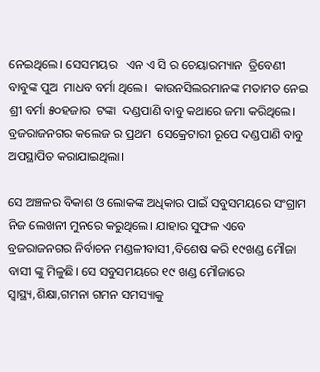ନେଇଥିଲେ। ସେସମୟର   ଏନ ଏ ସି ର ଚେୟାରମ୍ୟାନ  ତ୍ରିବେଣୀ ବାବୁଙ୍କ ପୁଅ  ମାଧବ ବର୍ମା ଥିଲେ।  କାଉନସିଲରମାନଙ୍କ ମତାମତ ନେଇ  ଶ୍ରୀ ବର୍ମା ୫୦ହଜାର  ଟଙ୍କା  ଦଣ୍ଡପାଣି ବାବୁ କଥାରେ ଜମା କରିଥିଲେ।  ବ୍ରଜରାଜନଗର କଲେଜ ର ପ୍ରଥମ  ସେକ୍ରେଟାରୀ ରୂପେ ଦଣ୍ଡପାଣି ବାବୁ ଅପସ୍ଥାପିତ କରାଯାଇଥିଲା।

ସେ ଅଞ୍ଚଳର ବିକାଶ ଓ ଲୋକଙ୍କ ଅଧିକାର ପାଇଁ ସବୁସମୟରେ ସଂଗ୍ରାମ ନିଜ ଲେଖନୀ ମୁନରେ କରୁଥିଲେ। ଯାହାର ସୁଫଳ ଏବେ ବ୍ରଜରାଜନଗର ନିର୍ବାଚନ ମଣ୍ଡଳୀବାସୀ ,ବିଶେଷ କରି ୧୯ଖଣ୍ଡ ମୌଜା ବାସୀ ଙ୍କୁ ମିଳୁଛି। ସେ ସବୁସମୟରେ ୧୯ ଖଣ୍ଡ ମୌଜାରେ ସ୍ୱାସ୍ଥ୍ୟ,ଶିକ୍ଷା,ଗମନା ଗମନ ସମସ୍ୟାକୁ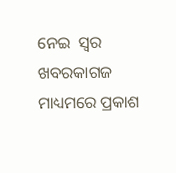ନେଇ  ସ୍ୱର ଖବରକାଗଜ ମାଧ୍ୟମରେ ପ୍ରକାଶ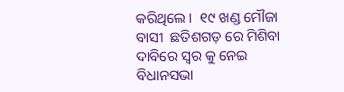କରିଥିଲେ।  ୧୯ ଖଣ୍ଡ ମୌଜା ବାସୀ  ଛତିଶଗଡ଼ ରେ ମିଶିବା  ଦାବିରେ ସ୍ୱର କୁ ନେଇ ବିଧାନସଭା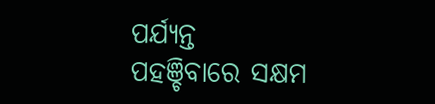ପର୍ଯ୍ୟନ୍ତ ପହଞ୍ଚିବାରେ ସକ୍ଷମ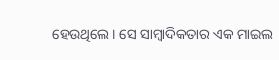ହେଉଥିଲେ। ସେ ସାମ୍ୱାଦିକତାର ଏକ ମାଇଲ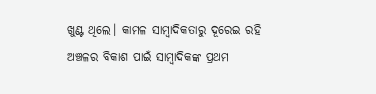ଖୁଣ୍ଟ ଥିଲେ। କାମଳ ସାମ୍ବାଦିକତାରୁ ଦୂରେଇ ରହି ଅଞ୍ଚଳର ବିକାଶ ପାଇଁ ସାମ୍ବାଦିକଙ୍କ ପ୍ରଥମ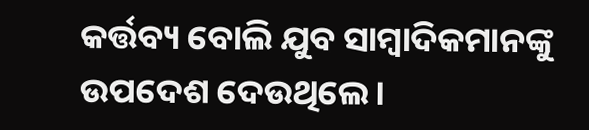କର୍ତ୍ତବ୍ୟ ବୋଲି ଯୁବ ସାମ୍ବାଦିକମାନଙ୍କୁ ଉପଦେଶ ଦେଉଥିଲେ।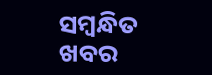ସମ୍ବନ୍ଧିତ ଖବର